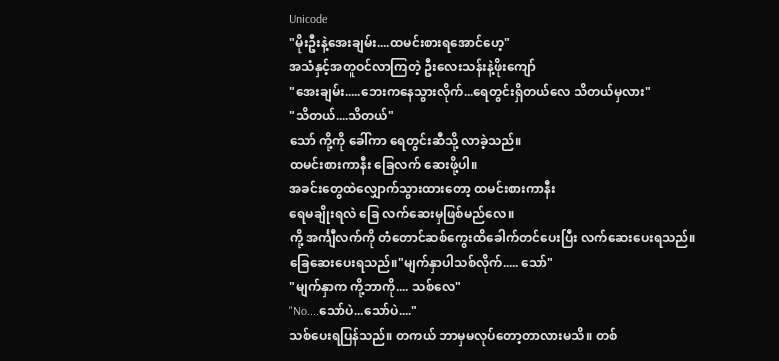Unicode
"မိုးဦးနဲ့အေးချမ်း....ထမင်းစားရအောင်ဟေ့"
အသံနှင့်အတူဝင်လာကြတဲ့ ဦးလေးသန်းနဲ့ဖိုးကျော်
"အေးချမ်း.....ဘေးကနေသွားလိုက်...ရေတွင်းရှိတယ်လေ သိတယ်မှလား"
"သိတယ်....သိတယ်"
သော် ကို့ကို ခေါ်ကာ ရေတွင်းဆီသို့ လာခဲ့သည်။
ထမင်းစားကာနီး ခြေလက် ဆေးဖို့ပါ။
အခင်းတွေထဲလျှောက်သွားထားတော့ ထမင်းစားကာနီး
ရေမချိုးရလဲ ခြေ လက်ဆေးမှဖြစ်မည်လေ။
ကို့ အင်္ကျီလက်ကို တံတောင်ဆစ်ကွေးထိခေါက်တင်ပေးပြီး လက်ဆေးပေးရသည်။ ခြေဆေးပေးရသည်။"မျက်နှာပါသစ်လိုက်..... သော်"
"မျက်နှာက ကို့ဘာကို.... သစ်လေ"
"No....သော်ပဲ...သော်ပဲ...."
သစ်ပေးရပြန်သည်။ တကယ် ဘာမှမလုပ်တော့တာလားမသိ။ တစ်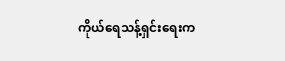ကိုယ်ရေသန့်ရှင်းရေးက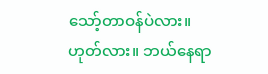သော့်တာဝန်ပဲလား။ ဟုတ်လား။ ဘယ်နေရာ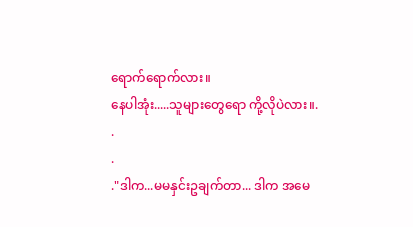ရောက်ရောက်လား။
နေပါအုံး.....သူများတွေရော ကို့လိုပဲလား။.
.
.
."ဒါက...မမနှင်းဥချက်တာ... ဒါက အမေ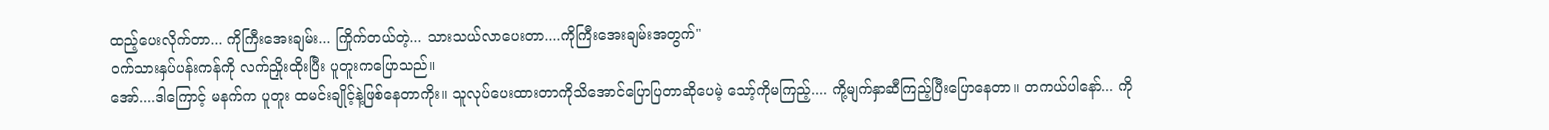ထည့်ပေးလိုက်တာ... ကိုကြီးအေးချမ်း... ကြိုက်တယ်တဲ့... သားသယ်လာပေးတာ....ကိုကြီးအေးချမ်းအတွက်"
ဝက်သားနှပ်ပန်းကန်ကို လက်ညှိုးထိုးပြီး ပူတူးကပြောသည်။
အော်....ဒါကြောင့် မနက်က ပူတူး ထမင်းချိုင့်နဲ့ဖြစ်နေတာကိုး။ သူလုပ်ပေးထားတာကိုသိအောင်ပြောပြတာဆိုပေမဲ့ သော့်ကိုမကြည့်.... ကို့မျက်နှာဆီကြည့်ပြီးပြောနေတာ။ တကယ်ပါနော်... ကို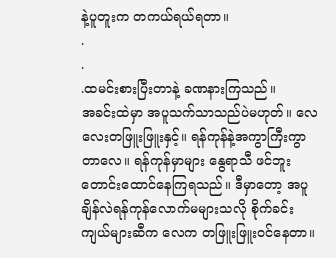နဲ့ပူတူးက တကယ်ရယ်ရတာ။
.
.
.ထမင်းစားပြီးတာနဲ့ ခဏနားကြသည်။
အခင်းထဲမှာ အပူသက်သာသည်ပဲမဟုတ်။ လေလေးတဖြူးဖြူးနှင့်။ ရန်ကုန်နဲ့အကွာကြီးကွာတာလေ။ ရန်ကုန်မှာများ နွေရာသီ ဖင်ဘူးတောင်းထောင်နေကြရသည်။ ဒီမှာတော့ အပူချိန်လဲရန်ကုန်လောက်မများသလို စိုက်ခင်းကျယ်များဆီက လေက တဖြူးဖြူးဝင်နေတာ။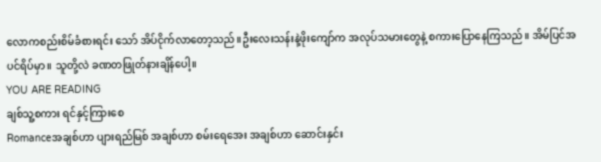လောကစည်းစိမ်ခံစားရင်း သော် အိပ်ငိုက်လာတော့သည်။ဦးလေးသန်းနဲ့ဖိုးကျော်က အလုပ်သမားတွေနဲ့ စကားပြောနေကြသည်။ အိမ်ပြင်အပင်ရိပ်မှာ။ သူတို့လဲ ခဏတဖြုတ်နားချိန်ပေါ့။
YOU ARE READING
ချစ်သူ့စကား ရင်နှင့်ကြားစေ
Romanceအချစ်ဟာ ပျားရည်မြစ် အချစ်ဟာ စမ်းရေအေး အချစ်ဟာ ဆောင်းနှင်း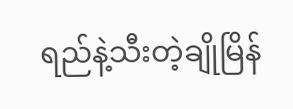ရည်နဲ့သီးတဲ့ချိုမြိန်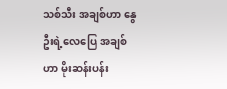သစ်သီး အချစ်ဟာ နွေဦးရဲ့လေပြေ အချစ်ဟာ မိုးဆန်းပန်း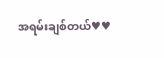အရမ်းချစ်တယ်♥♥